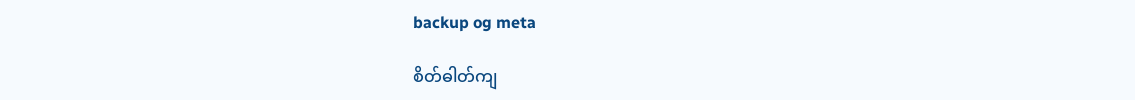backup og meta

စိတ်ဓါတ်ကျ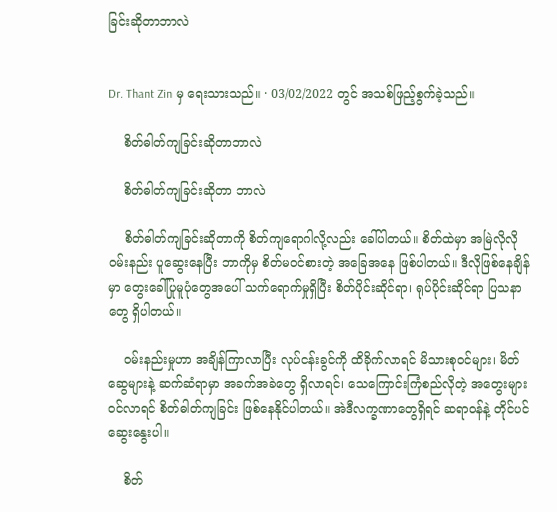ခြင်းဆိုတာဘာလဲ


Dr. Thant Zin မှ ရေးသားသည်။ · 03/02/2022 တွင် အသစ်ဖြည့်စွက်ခဲ့သည်။

    စိတ်ဓါတ်ကျခြင်းဆိုတာဘာလဲ

    စိတ်ဓါတ်ကျခြင်းဆိုတာ ဘာလဲ

    စိတ်ဓါတ်ကျခြင်းဆိုတာကို စိတ်ကျရောဂါလို့လည်း ခေါ်ပါတယ်။ စိတ်ထဲမှာ အမြဲလိုလို ဝမ်းနည်း ပူဆွေးနေပြီး ဘာကိုမှ စိတ်မဝင်စားတဲ့ အခြေအနေ ဖြစ်ပါတယ်။ ဒီလိုဖြစ်နေချိန်မှာ တွေးခေါ်ပြုမူပုံတွေအပေါ် သက်ရောက်မှုရှိပြီး စိတ်ပိုင်းဆိုင်ရာ၊ ရုပ်ပိုင်းဆိုင်ရာ ပြသနာတွေ ရှိပါတယ်။

    ဝမ်းနည်းမှုဟာ အချိန်ကြာလာပြီး လုပ်ငန်းခွင်ကို ထိခိုက်လာရင် မိသားစုဝင်များ၊ မိတ်ဆွေများနဲ့ ဆက်ဆံရာမှာ အခက်အခဲတွေ ရှိလာရင်၊ သေကြောင်းကြံစည်လိုတဲ့ အတွေးများဝင်လာရင် စိတ်ဓါတ်ကျခြင်း ဖြစ်နေနိုင်ပါတယ်။ အဲဒီလက္ခဏာတွေရှိရင် ဆရာဝန်နဲ့ တိုင်ပင်ဆွေးနွေးပါ။

    စိတ်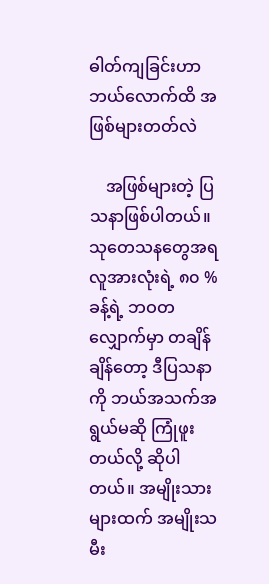ဓါတ်ကျခြင်းဟာ ဘယ်လောက်ထိ အဖြစ်များတတ်လဲ

    အဖြစ်များတဲ့ ပြသနာဖြစ်ပါတယ်။ သုတေသနတွေအရ လူအားလုံးရဲ့ ၈၀ %ခန့်ရဲ့ ဘဝတလျှောက်မှာ တချိန်ချိန်တော့ ဒီပြသနာကို ဘယ်အသက်အရွယ်မဆို ကြုံဖူးတယ်လို့ ဆိုပါတယ်။ အမျိုးသားများထက် အမျိုးသမီး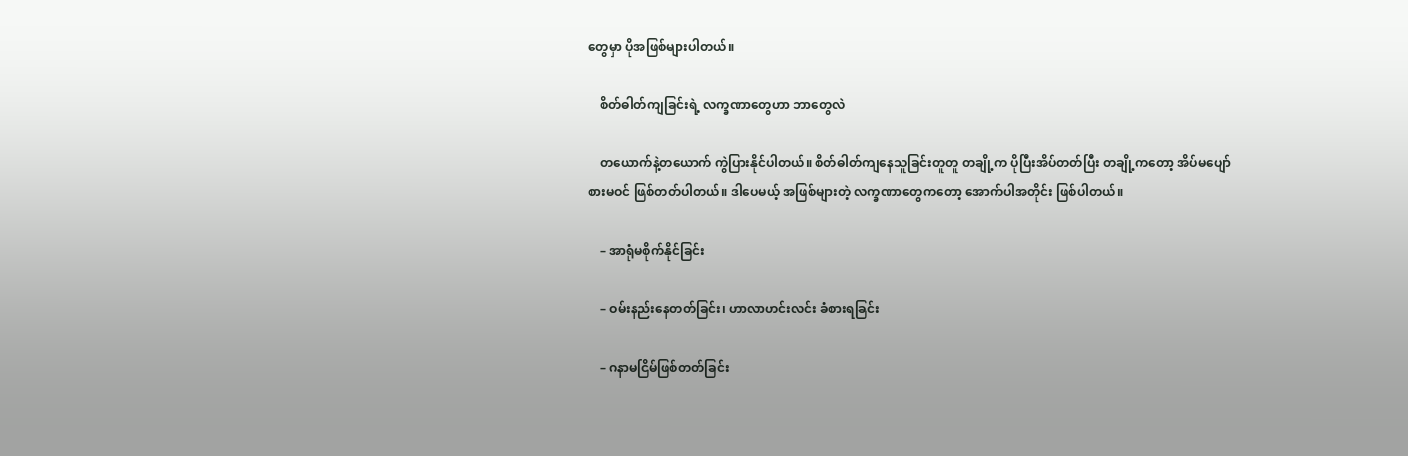တွေမှာ ပိုအဖြစ်များပါတယ်။

    စိတ်ဓါတ်ကျခြင်းရဲ့ လက္ခဏာတွေဟာ ဘာတွေလဲ

    တယောက်နဲ့တယောက် ကွဲပြားနိုင်ပါတယ်။ စိတ်ဓါတ်ကျနေသူခြင်းတူတူ တချို့က ပိုပြီးအိပ်တတ်ပြီး တချို့ကတော့ အိပ်မပျော် စားမဝင် ဖြစ်တတ်ပါတယ်။ ဒါပေမယ့် အဖြစ်များတဲ့ လက္ခဏာတွေကတော့ အောက်ပါအတိုင်း ဖြစ်ပါတယ်။

    – အာရုံမစိုက်နိုင်ခြင်း

    – ဝမ်းနည်းနေတတ်ခြင်း၊ ဟာလာဟင်းလင်း ခံစားရခြင်း

    – ဂနာမငြိမ်ဖြစ်တတ်ခြင်း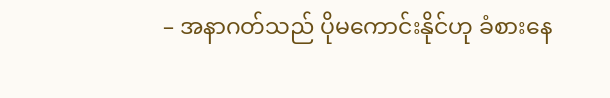– အနာဂတ်သည် ပိုမကောင်းနိုင်ဟု ခံစားနေ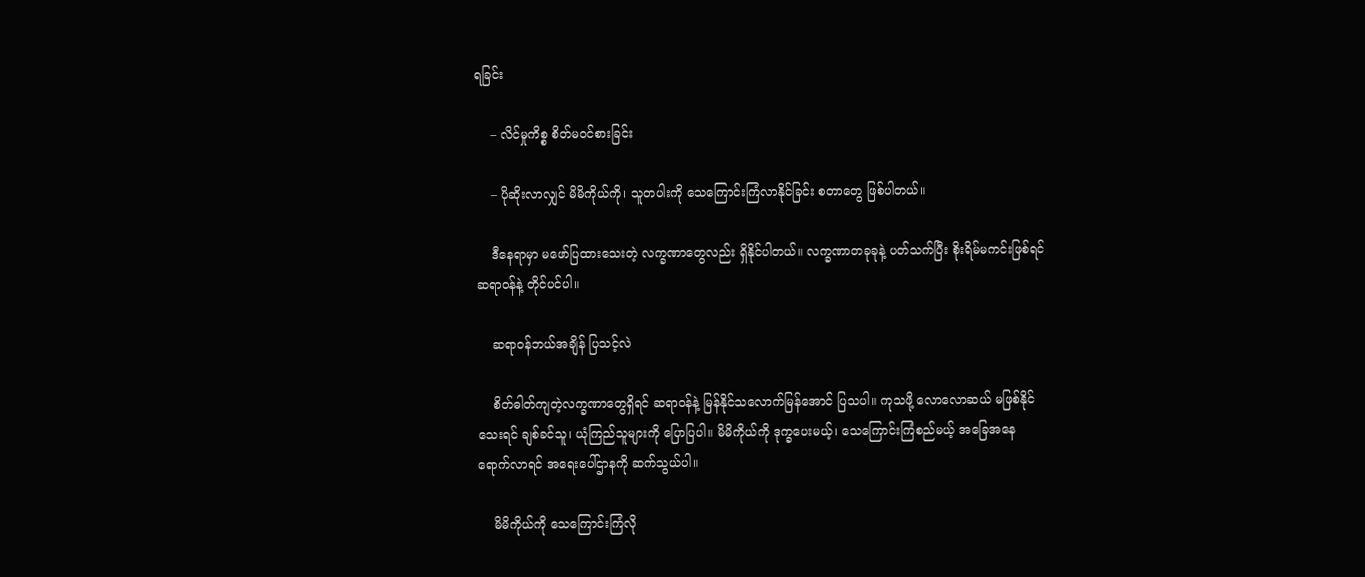ရခြင်း

    – လိင်မှုကိစ္စ စိတ်မဝင်စားခြင်း

    – ပိုဆိုးလာလျှင် မိမိကိုယ်ကို၊ သူတပါးကို သေကြောင်းကြံလာနိုင်ခြင်း စတာတွေ ဖြစ်ပါတယ်။

    ဒီနေရာမှာ မဖော်ပြထားသေးတဲ့ လက္ခဏာတွေလည်း ရှိနိုင်ပါတယ်။ လက္ခဏာတခုခုနဲ့ ပတ်သက်ပြီး စိုးရိမ်မကင်းဖြစ်ရင် ဆရာဝန်နဲ့ တိုင်ပင်ပါ။

    ဆရာဝန်ဘယ်အချိန် ပြသင့်လဲ

    စိတ်ဓါတ်ကျတဲ့လက္ခဏာတွေရှိရင် ဆရာဝန်နဲ့ မြန်နိုင်သလောက်မြန်အောင် ပြသပါ။ ကုသဖို့ လောလောဆယ် မဖြစ်နိုင်သေးရင် ချစ်ခင်သူ၊ ယုံကြည်သူများကို ပြောပြပါ။ မိမိကိုယ်ကို ဒုက္ခပေးမယ့်၊ သေကြောင်းကြံစည်မယ့် အခြေအနေရောက်လာရင် အရေးပေါ်ဌာနကို ဆက်သွယ်ပါ။

    မိမိကိုယ်ကို သေကြောင်းကြံလို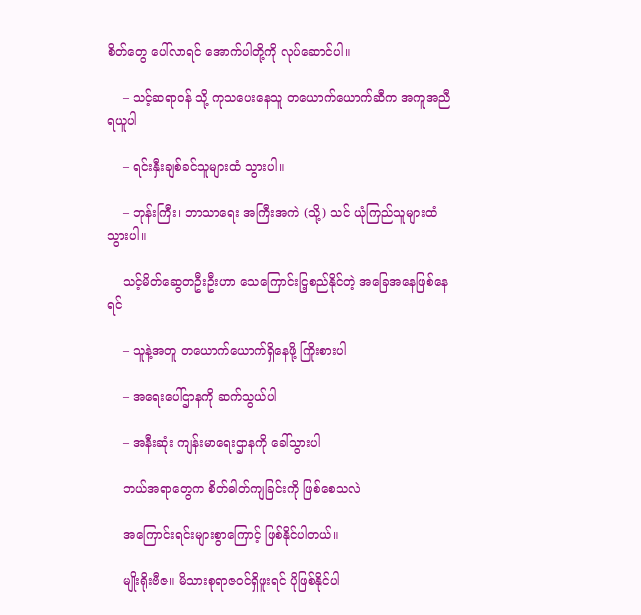စိတ်တွေ ပေါ်လာရင် အောက်ပါတို့ကို လုပ်ဆောင်ပါ။

    – သင့်ဆရာဝန် သို့ ကုသပေးနေသူ တယောက်ယောက်ဆီက အကူအညီ ရယူပါ

    – ရင်းနှီးချစ်ခင်သူများထံ သွားပါ။

    – ဘုန်းကြီး၊ ဘာသာရေး အကြီးအကဲ (သို့) သင် ယုံကြည်သူများထံ သွားပါ။

    သင့်မိတ်ဆွေတဦးဦးဟာ သေကြောင်းငြ့စည်နိုင်တဲ့ အခြေအနေဖြစ်နေရင်

    – သူနဲ့အတူ တယောက်ယောက်ရှိနေဖို့ ကြိုးစားပါ

    – အရေးပေါ်ဌာနကို ဆက်သွယ်ပါ

    – အနီးဆုံး ကျန်းမာရေးဌာနကို ခေါ်သွားပါ

    ဘယ်အရာတွေက စိတ်ဓါတ်ကျခြင်းကို ဖြစ်စေသလဲ

    အကြောင်းရင်းများစွာကြောင့် ဖြစ်နိုင်ပါတယ်။

    မျိုးရိုးဗီဇ။ မိသားစုရာဇဝင်ရှိဖူးရင် ပိုဖြစ်နိုင်ပါ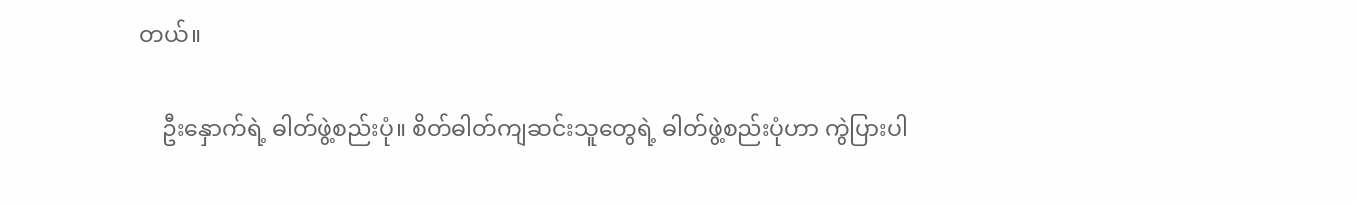တယ်။

    ဦးနှောက်ရဲ့ ဓါတ်ဖွဲ့စည်းပုံ။ စိတ်ဓါတ်ကျဆင်းသူတွေရဲ့ ဓါတ်ဖွဲ့စည်းပုံဟာ ကွဲပြားပါ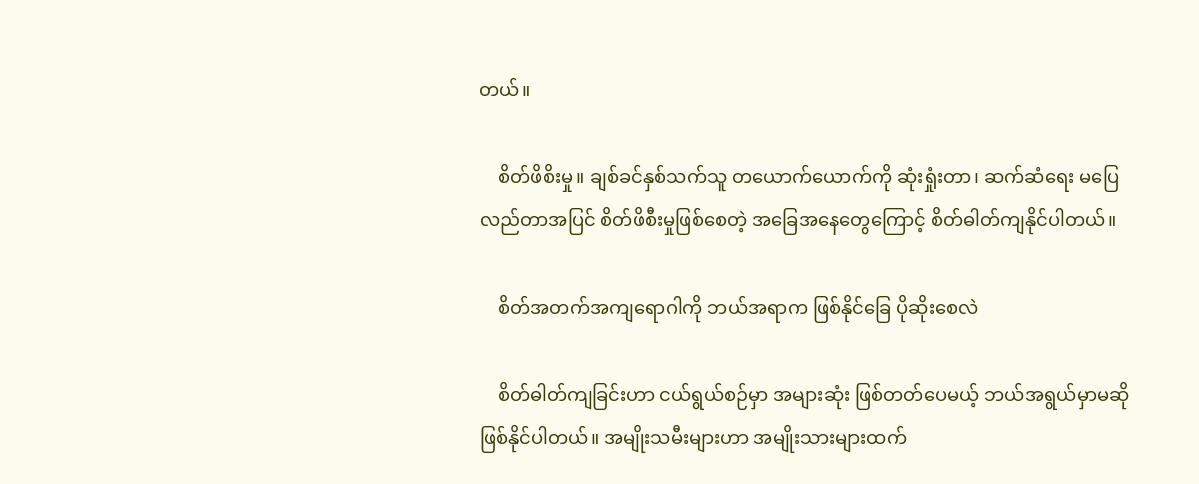တယ်။

    စိတ်ဖိစိးမှု။ ချစ်ခင်နှစ်သက်သူ တယောက်ယောက်ကို ဆုံးရှုံးတာ၊ ဆက်ဆံရေး မပြေလည်တာအပြင် စိတ်ဖိစီးမှုဖြစ်စေတဲ့ အခြေအနေတွေကြောင့် စိတ်ဓါတ်ကျနိုင်ပါတယ်။

    စိတ်အတက်အကျရောဂါကို ဘယ်အရာက ဖြစ်နိုင်ခြေ ပိုဆိုးစေလဲ

    စိတ်ဓါတ်ကျခြင်းဟာ ငယ်ရွယ်စဉ်မှာ အများဆုံး ဖြစ်တတ်ပေမယ့် ဘယ်အရွယ်မှာမဆို ဖြစ်နိုင်ပါတယ်။ အမျိုးသမီးများဟာ အမျိုးသားများထက်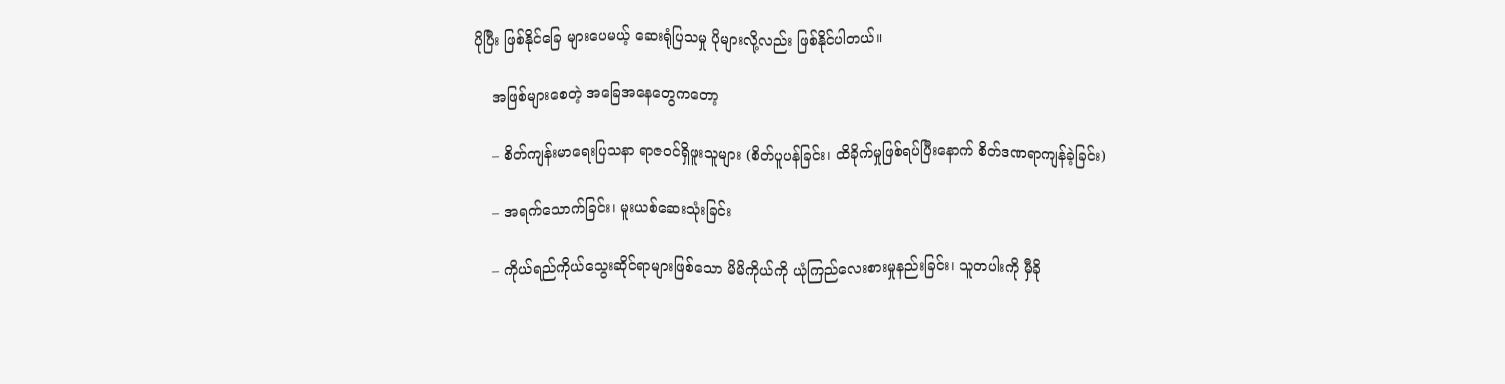ပိုပြီး ဖြစ်နိုင်ခြေ များပေမယ့် ဆေးရုံပြသမှု ပိုများလို့လည်း ဖြစ်နိုင်ပါတယ်။

    အဖြစ်များစေတဲ့ အခြေအနေတွေကတော့

    – စိတ်ကျန်းမာရေးပြသနာ ရာဇဝင်ရှိဖူးသူများ (စိတ်ပူပန်ခြင်း၊ ထိခိုက်မှုဖြစ်ရပ်ပြီးနောက် စိတ်ဒဏရာကျန်ခဲ့ခြင်း)

    – အရက်သောက်ခြင်း၊ မူးယစ်ဆေးသုံးခြင်း

    – ကိုယ်ရည်ကိုယ်သွေးဆိုင်ရာများဖြစ်သော မိမိကိုယ်ကို ယုံကြည်လေးစားမှုနည်းခြင်း၊ သူတပါးကို မှီခို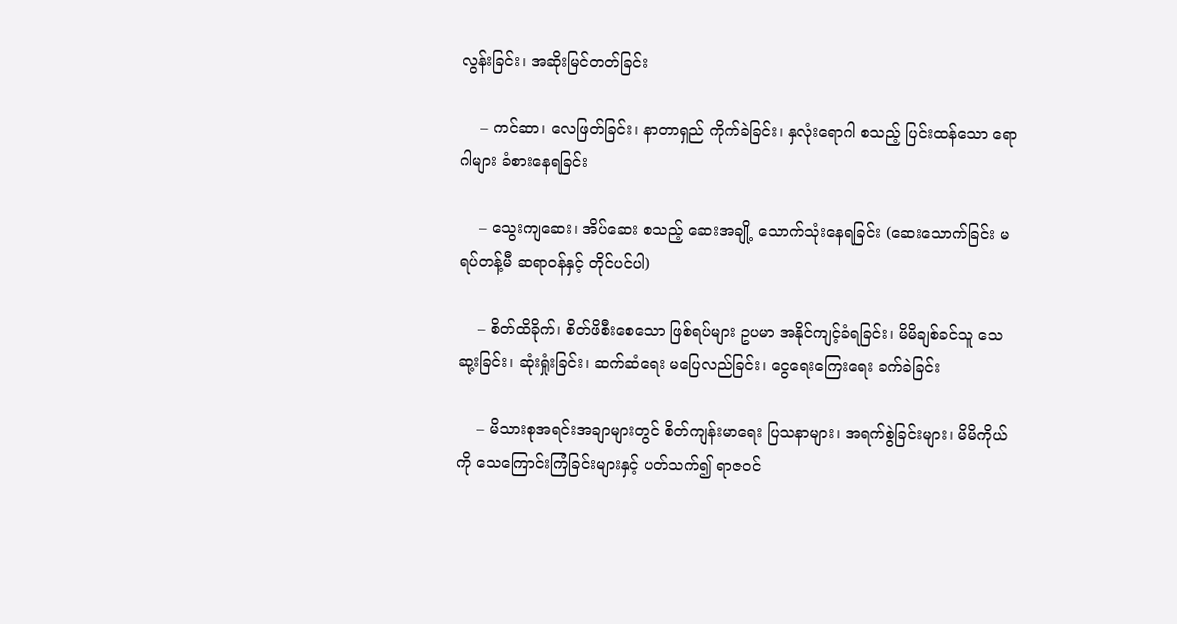လွန်းခြင်း၊ အဆိုးမြင်တတ်ခြင်း

    – ကင်ဆာ၊ လေဖြတ်ခြင်း၊ နာတာရှည် ကိုက်ခဲခြင်း၊ နှလုံးရောဂါ စသည့် ပြင်းထန်သော ရောဂါများ ခံစားနေရခြင်း

    – သွေးကျဆေး၊ အိပ်ဆေး စသည့် ဆေးအချို့ သောက်သုံးနေရခြင်း (ဆေးသောက်ခြင်း မရပ်တန့်မီ ဆရာဝန်နှင့် တိုင်ပင်ပါ)

    – စိတ်ထိခိုက်၊ စိတ်ဖိစီးစေသော ဖြစ်ရပ်များ ဥပမာ အနိုင်ကျင့်ခံရခြင်း၊ မိမိချစ်ခင်သူ သေဆု့းခြင်း၊ ဆုံးရှုံးခြင်း၊ ဆက်ဆံရေး မပြေလည်ခြင်း၊ ငွေရေးကြေးရေး ခက်ခဲခြင်း

    – မိသားစုအရင်းအချာများတွင် စိတ်ကျန်းမာရေး ပြသနာများ၊ အရက်စွဲခြင်းများ၊ မိမိကိုယ်ကို သေကြောင်းကြံခြင်းများနှင့် ပတ်သက်၍ ရာဇဝင်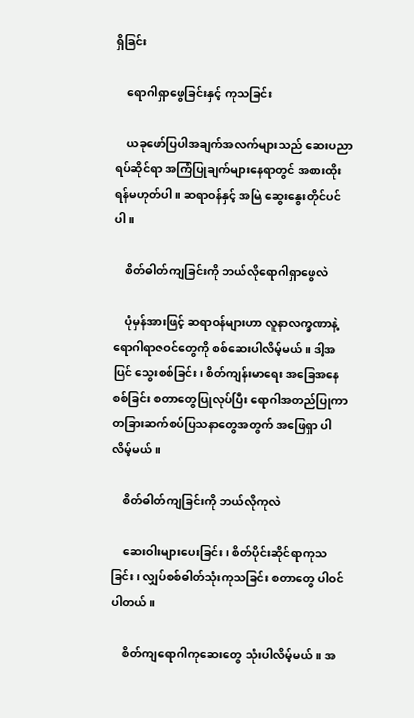ရှိခြင်း

    ရောဂါရှာဖွေခြင်းနှင့် ကုသခြင်း

    ယခုဖော်ပြပါအချက်အလက်များသည် ဆေးပညာရပ်ဆိုင်ရာ အကြံပြုချက်များနေရာတွင် အစားထိုးရန်မဟုတ်ပါ။ ဆရာဝန်နှင့် အမြဲ ဆွေးနွေးတိုင်ပင်ပါ။

    စိတ်ဓါတ်ကျခြင်းကို ဘယ်လိုရောဂါရှာဖွေလဲ

    ပုံမှန်အားဖြင့် ဆရာဝန်များဟာ လူနာလက္ခဏာနဲ့ ရောဂါရာဇဝင်တွေကို စစ်ဆေးပါလိမ့်မယ်။ ဒါ့အပြင် သွေးစစ်ခြင်း၊ စိတ်ကျန်းမာရေး အခြေအနေစစ်ခြင်း စတာတွေပြုလုပ်ပြီး ရောဂါအတည်ပြုကာ တခြားဆက်စပ်ပြသနာတွေအတွက် အဖြေရှာ ပါလိမ့်မယ်။

    စိတ်ဓါတ်ကျခြင်းကို ဘယ်လိုကုလဲ

    ဆေးဝါးများပေးခြင်း၊ စိတ်ပိုင်းဆိုင်ရာကုသခြင်း၊ လျှပ်စစ်ဓါတ်သုံးကုသခြင်း စတာတွေ ပါဝင်ပါတယ်။

    စိတ်ကျရောဂါကုဆေးတွေ သုံးပါလိမ့်မယ်။ အ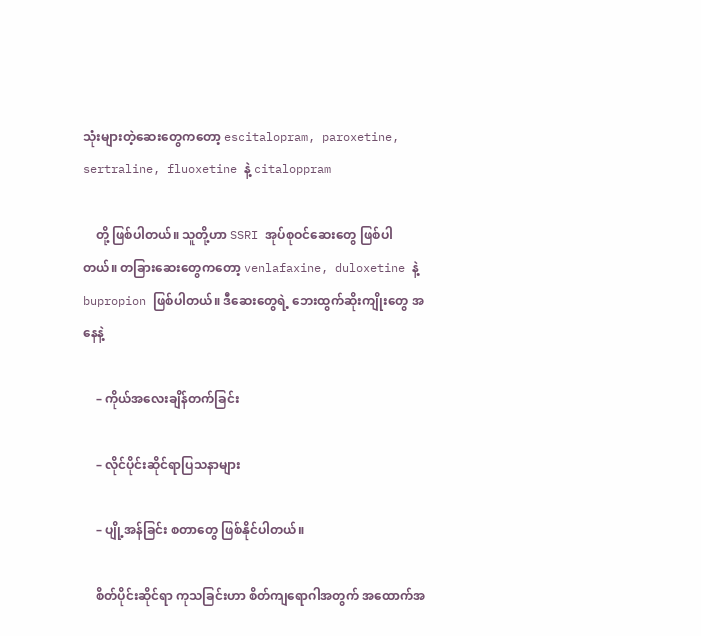သုံးများတဲ့ဆေးတွေကတော့ escitalopram, paroxetine, sertraline, fluoxetine နဲ့ citaloppram

    တို့ ဖြစ်ပါတယ်။ သူတို့ဟာ SSRI အုပ်စုဝင်ဆေးတွေ ဖြစ်ပါတယ်။ တခြားဆေးတွေကတော့ venlafaxine, duloxetine နဲ့ bupropion ဖြစ်ပါတယ်။ ဒီဆေးတွေရဲ့ ဘေးထွက်ဆိုးကျိုးတွေ အနေနဲ့

    – ကိုယ်အလေးချိန်တက်ခြင်း

    – လိုင်ပိုင်းဆိုင်ရာပြသနာများ

    – ပျို့အန်ခြင်း စတာတွေ ဖြစ်နိုင်ပါတယ်။

    စိတ်ပိုင်းဆိုင်ရာ ကုသခြင်းဟာ စိတ်ကျရောဂါအတွက် အထောက်အ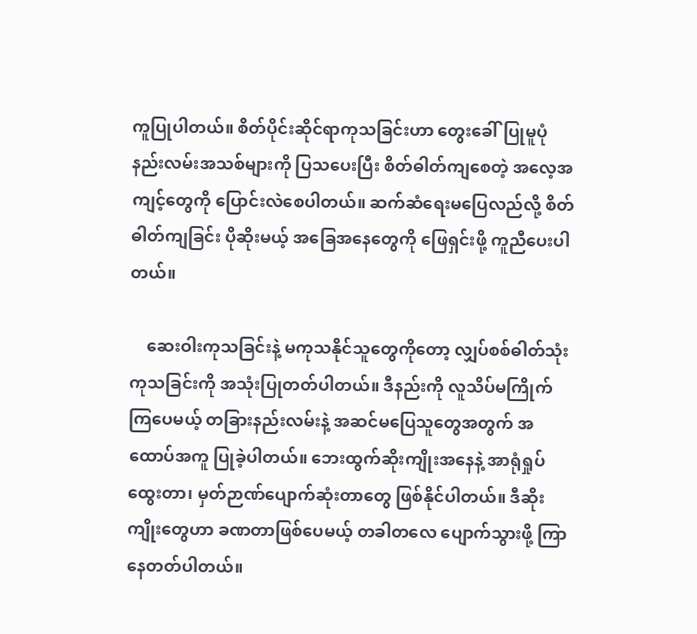ကူပြုပါတယ်။ စိတ်ပိုင်းဆိုင်ရာကုသခြင်းဟာ တွေးခေါ်ပြုမူပုံ နည်းလမ်းအသစ်များကို ပြသပေးပြီး စိတ်ဓါတ်ကျစေတဲ့ အလေ့အကျင့်တွေကို ပြောင်းလဲစေပါတယ်။ ဆက်ဆံရေးမပြေလည်လို့ စိတ်ဓါတ်ကျခြင်း ပိုဆိုးမယ့် အခြေအနေတွေကို ဖြေရှင်းဖို့ ကူညီပေးပါတယ်။

    ဆေးဝါးကုသခြင်းနဲ့ မကုသနိုင်သူတွေကိုတော့ လျှပ်စစ်ဓါတ်သုံးကုသခြင်းကို အသုံးပြုတတ်ပါတယ်။ ဒီနည်းကို လူသိပ်မကြိုက်ကြပေမယ့် တခြားနည်းလမ်းနဲ့ အဆင်မပြေသူတွေအတွက် အထောပ်အကူ ပြုခဲ့ပါတယ်။ ဘေးထွက်ဆိုးကျိုးအနေနဲ့ အာရုံရှုပ်ထွေးတာ၊ မှတ်ဉာဏ်ပျောက်ဆုံးတာတွေ ဖြစ်နိုင်ပါတယ်။ ဒီဆိုးကျိုးတွေဟာ ခဏတာဖြစ်ပေမယ့် တခါတလေ ပျောက်သွားဖို့ ကြာနေတတ်ပါတယ်။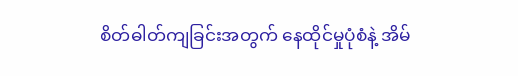စိတ်ဓါတ်ကျခြင်းအတွက် နေထိုင်မှုပုံစံနဲ့ အိမ်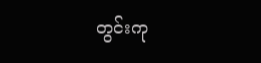တွင်းကု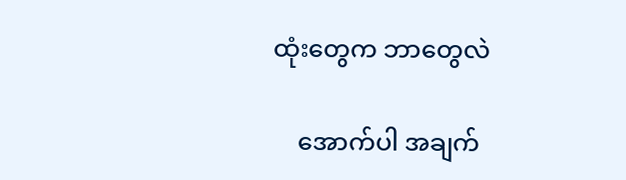ထုံးတွေက ဘာတွေလဲ

    အောက်ပါ အချက်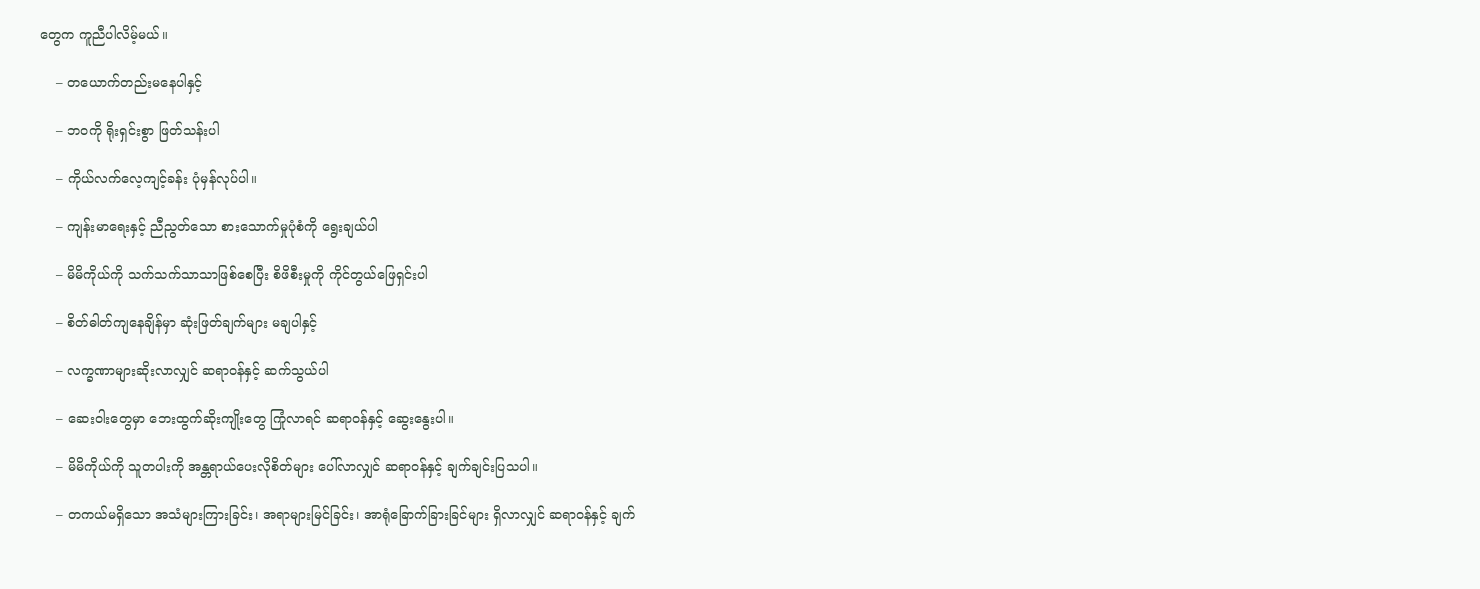တွေက ကူညီပါလိမ့်မယ်။

    – တယောက်တည်းမနေပါနှင့်

    – ဘဝကို ရိုးရှင်းစွာ ဖြတ်သန်းပါ

    – ကိုယ်လက်လေ့ကျင့်ခန်း ပုံမှန်လုပ်ပါ။

    – ကျန်းမာရေးနှင့် ညီညွတ်သော စားသောက်မှုပုံစံကို ရွေးချယ်ပါ

    – မိမိကိုယ်ကို သက်သက်သာသာဖြစ်စေပြီး စိဖိစီးမှုကို ကိုင်တွယ်ဖြေရှင်းပါ

    – စိတ်ဓါတ်ကျနေချိန်မှာ ဆုံးဖြတ်ချက်များ မချပါနှင့်

    – လက္ခဏာများဆိုးလာလျှင် ဆရာဝန်နှင့် ဆက်သွယ်ပါ

    – ဆေးဝါးတွေမှာ ဘေးထွက်ဆိုးကျိုးတွေ ကြုံလာရင် ဆရာဝန်နှင့် ဆွေးနွေးပါ။

    – မိမိကိုယ်ကို သူတပါးကို အန္တရာယ်ပေးလိုစိတ်များ ပေါ်လာလျှင် ဆရာဝန်နှင့် ချက်ချင်းပြသပါ။

    – တကယ်မရှိသော အသံများကြားခြင်း၊ အရာများမြင်ခြင်း၊ အာရုံခြောက်ခြားခြင်များ ရှိလာလျှင် ဆရာဝန်နှင့် ချက်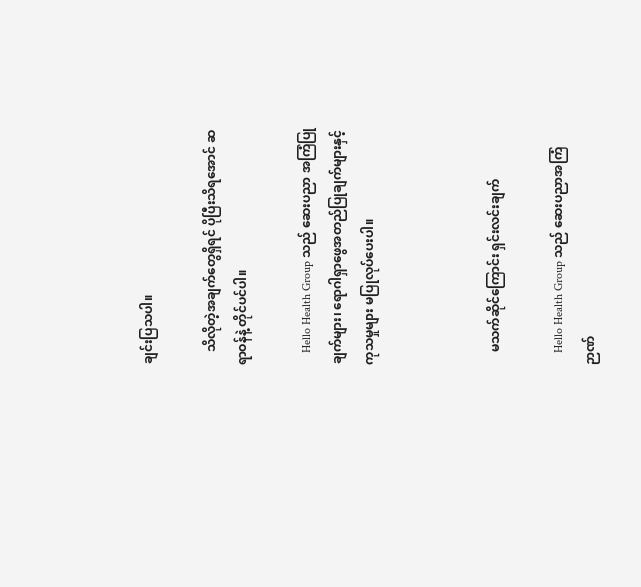ချင်းပြသပါ။

    သိလိုတဲ့အချက်တွေရှိရင် ပိုပြီးသိရအောင် ဆရာဝန်နဲ့ တိုင်ပင်ပါ။

    Hello Health Group သည် ဆေးပညာ အကြံပြုချက်များ၊ ရောဂါရှာဖွေအတည်ပြုချက်များနှင့် ကုသမှုများ မပြုလုပ်ပေးပါ။



    မသက်ဆိုင်ကြောင်း ရှင်းလင်းချက်

    Hello Health Group သည် ဆေးပညာအကြံဉာဏ်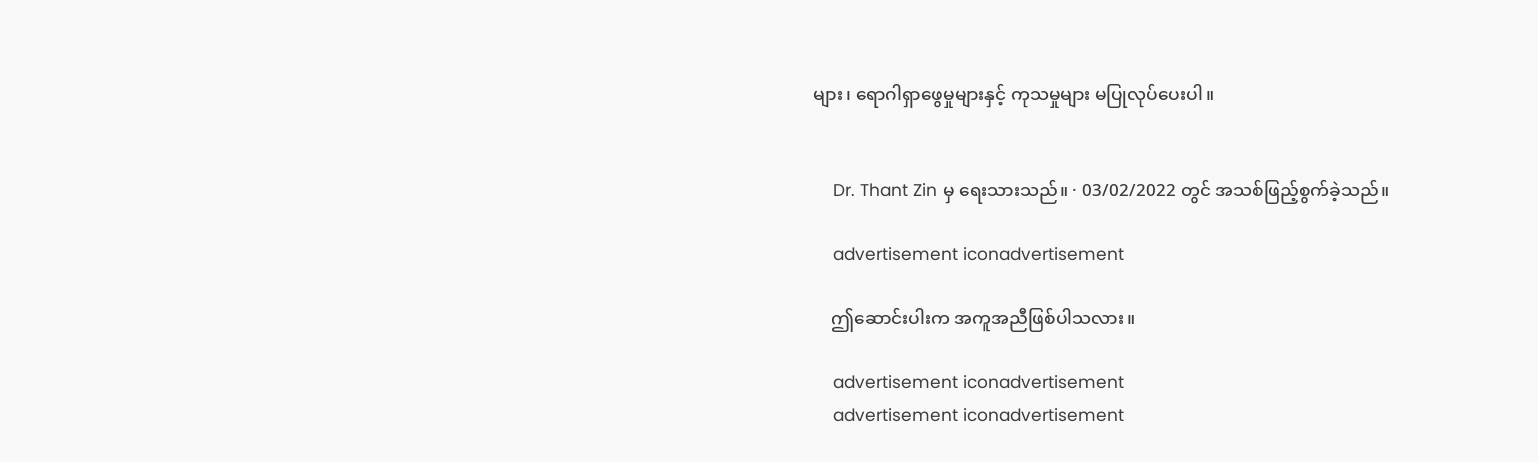များ၊ ရောဂါရှာဖွေမှုများနှင့် ကုသမှုများ မပြုလုပ်ပေးပါ။


    Dr. Thant Zin မှ ရေးသားသည်။ · 03/02/2022 တွင် အသစ်ဖြည့်စွက်ခဲ့သည်။

    advertisement iconadvertisement

    ဤဆောင်းပါးက အကူအညီဖြစ်ပါသလား။

    advertisement iconadvertisement
    advertisement iconadvertisement